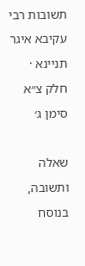תשובות רבי עקיבא איגר תניינא · חלק צ״א סימן ג׳

שאלה ותשובה, בנוסח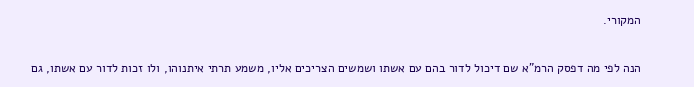המקורי.

הנה לפי מה דפסק הרמ"א שם דיכול לדור בהם עם אשתו ושמשים הצריכים אליו, משמע תרתי איתנוהו, ולו זכות לדור עם אשתו, גם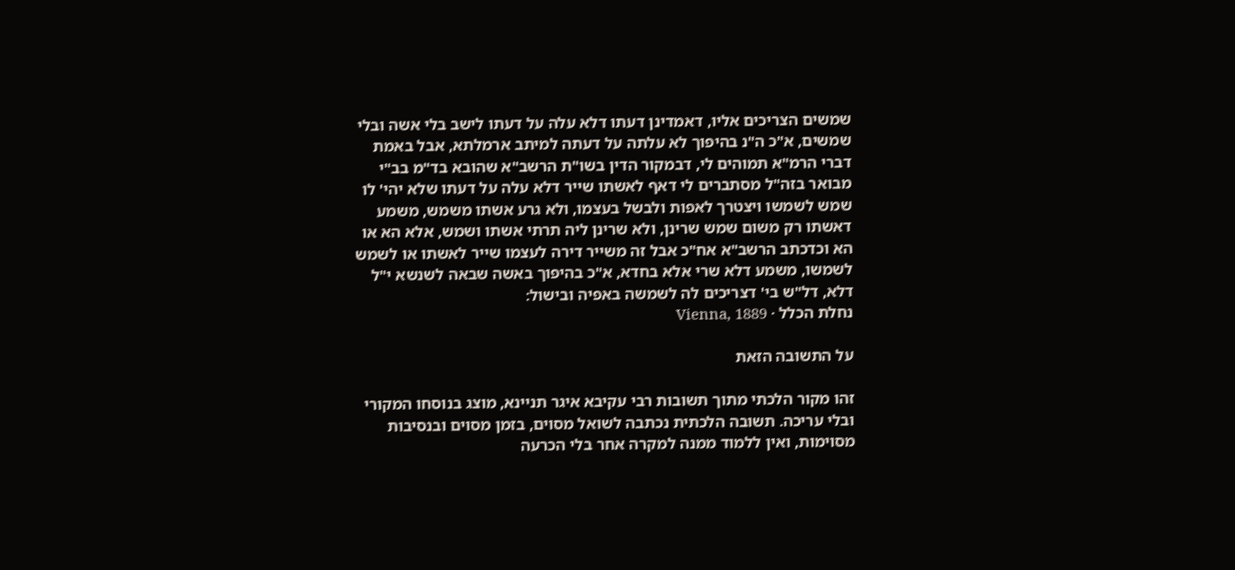שמשים הצריכים אליו, דאמדינן דעתו דלא עלה על דעתו לישב בלי אשה ובלי שמשים, א"כ ה"נ בהיפוך לא עלתה על דעתה למיתב ארמלתא, אבל באמת דברי הרמ"א תמוהים לי, דבמקור הדין בשו"ת הרשב"א שהובא בד"מ בב"י מבואר בזה"ל מסתברים לי דאף לאשתו שייר דלא עלה על דעתו שלא יהי' לו שמש לשמשו ויצטרך לאפות ולבשל בעצמו, ולא גרע אשתו משמש, משמע דאשתו רק משום שמש שרינן, ולא שרינן ליה תרתי אשתו ושמש, אלא הא או הא וכדכתב הרשב"א אח"כ אבל זה משייר דירה לעצמו שייר לאשתו או לשמש לשמשו, משמע דלא שרי אלא בחדא, א"כ בהיפוך באשה שבאה לשנשא י"ל דלא, דל"ש בי' דצריכים לה לשמשה באפיה ובישול:
נחלת הכלל · Vienna, 1889

על התשובה הזאת

זהו מקור הלכתי מתוך תשובות רבי עקיבא איגר תניינא, מוצג בנוסחו המקורי ובלי עריכה. תשובה הלכתית נכתבה לשואל מסוים, בזמן מסוים ובנסיבות מסוימות, ואין ללמוד ממנה למקרה אחר בלי הכרעה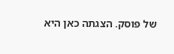של פוסק. הצגתה כאן היא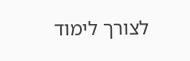לצורך לימוד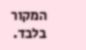המקור בלבד.